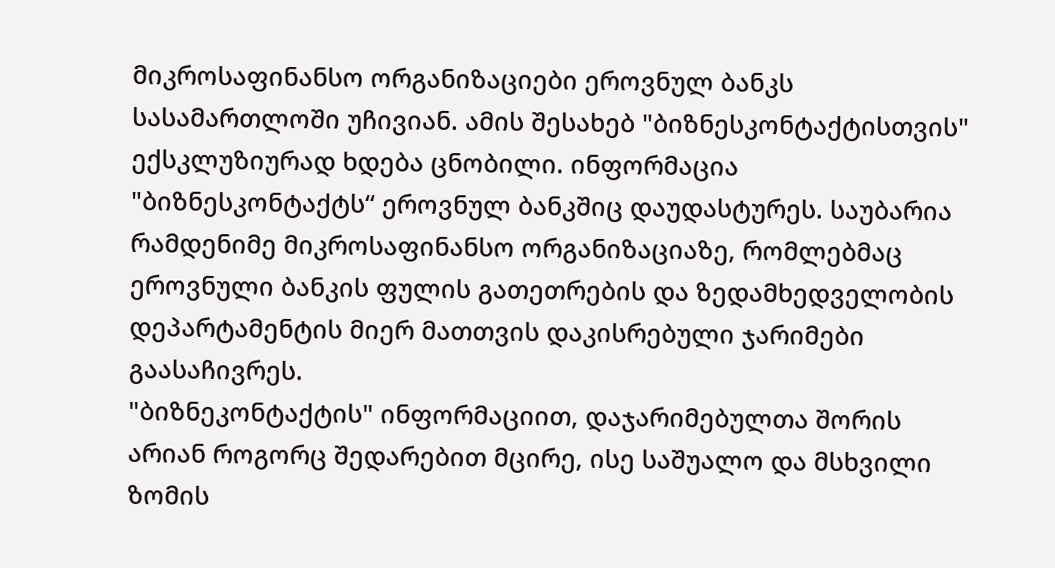მიკროსაფინანსო ორგანიზაციები ეროვნულ ბანკს სასამართლოში უჩივიან. ამის შესახებ "ბიზნესკონტაქტისთვის" ექსკლუზიურად ხდება ცნობილი. ინფორმაცია "ბიზნესკონტაქტს“ ეროვნულ ბანკშიც დაუდასტურეს. საუბარია რამდენიმე მიკროსაფინანსო ორგანიზაციაზე, რომლებმაც ეროვნული ბანკის ფულის გათეთრების და ზედამხედველობის დეპარტამენტის მიერ მათთვის დაკისრებული ჯარიმები გაასაჩივრეს.
"ბიზნეკონტაქტის" ინფორმაციით, დაჯარიმებულთა შორის არიან როგორც შედარებით მცირე, ისე საშუალო და მსხვილი ზომის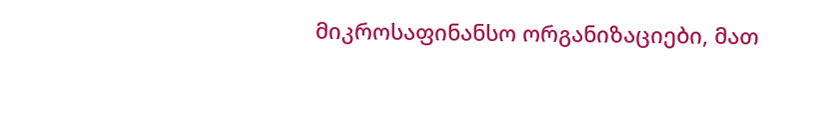მიკროსაფინანსო ორგანიზაციები, მათ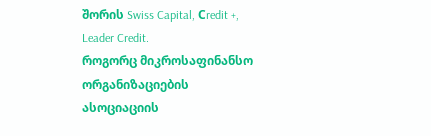შორის Swiss Capital, Сredit +, Leader Credit.
როგორც მიკროსაფინანსო ორგანიზაციების ასოციაციის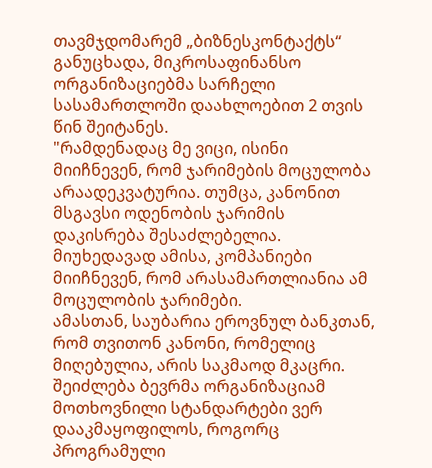თავმჯდომარემ „ბიზნესკონტაქტს“ განუცხადა, მიკროსაფინანსო ორგანიზაციებმა სარჩელი სასამართლოში დაახლოებით 2 თვის წინ შეიტანეს.
"რამდენადაც მე ვიცი, ისინი მიიჩნევენ, რომ ჯარიმების მოცულობა არაადეკვატურია. თუმცა, კანონით მსგავსი ოდენობის ჯარიმის დაკისრება შესაძლებელია. მიუხედავად ამისა, კომპანიები მიიჩნევენ, რომ არასამართლიანია ამ მოცულობის ჯარიმები.
ამასთან, საუბარია ეროვნულ ბანკთან, რომ თვითონ კანონი, რომელიც მიღებულია, არის საკმაოდ მკაცრი. შეიძლება ბევრმა ორგანიზაციამ მოთხოვნილი სტანდარტები ვერ დააკმაყოფილოს, როგორც პროგრამული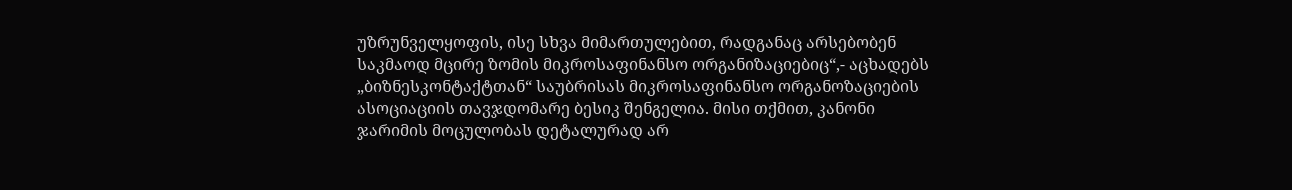უზრუნველყოფის, ისე სხვა მიმართულებით, რადგანაც არსებობენ საკმაოდ მცირე ზომის მიკროსაფინანსო ორგანიზაციებიც“,- აცხადებს „ბიზნესკონტაქტთან“ საუბრისას მიკროსაფინანსო ორგანოზაციების ასოციაციის თავჯდომარე ბესიკ შენგელია. მისი თქმით, კანონი ჯარიმის მოცულობას დეტალურად არ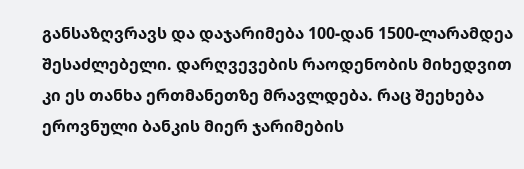განსაზღვრავს და დაჯარიმება 100-დან 1500-ლარამდეა შესაძლებელი. დარღვევების რაოდენობის მიხედვით კი ეს თანხა ერთმანეთზე მრავლდება. რაც შეეხება ეროვნული ბანკის მიერ ჯარიმების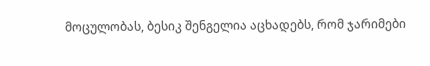მოცულობას, ბესიკ შენგელია აცხადებს, რომ ჯარიმები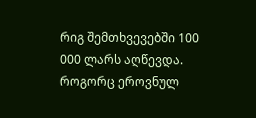რიგ შემთხვევებში 100 000 ლარს აღწევდა.
როგორც ეროვნულ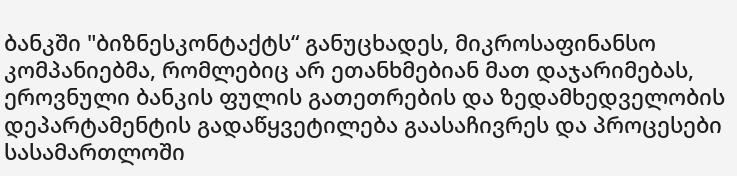ბანკში "ბიზნესკონტაქტს“ განუცხადეს, მიკროსაფინანსო კომპანიებმა, რომლებიც არ ეთანხმებიან მათ დაჯარიმებას, ეროვნული ბანკის ფულის გათეთრების და ზედამხედველობის დეპარტამენტის გადაწყვეტილება გაასაჩივრეს და პროცესები სასამართლოში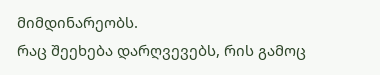მიმდინარეობს.
რაც შეეხება დარღვევებს, რის გამოც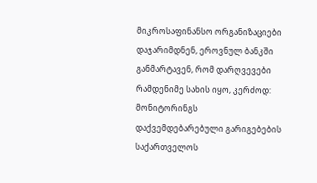მიკროსაფინანსო ორგანიზაციები დაჯარიმდნენ, ეროვნულ ბანკში განმარტავენ, რომ დარღვევები რამდენიმე სახის იყო, კერძოდ: მონიტორინგს დაქვემდებარებული გარიგებების საქართველოს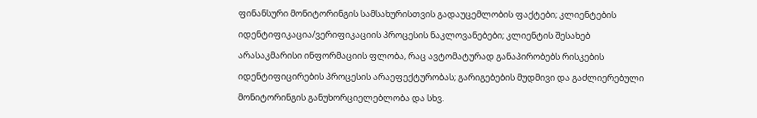ფინანსური მონიტორინგის სამსახურისთვის გადაუცემლობის ფაქტები; კლიენტების იდენტიფიკაცია/ვერიფიკაციის პროცესის ნაკლოვანებები; კლიენტის შესახებ არასაკმარისი ინფორმაციის ფლობა, რაც ავტომატურად განაპირობებს რისკების იდენტიფიცირების პროცესის არაეფექტურობას; გარიგებების მუდმივი და გაძლიერებული მონიტორინგის განუხორციელებლობა და სხვ.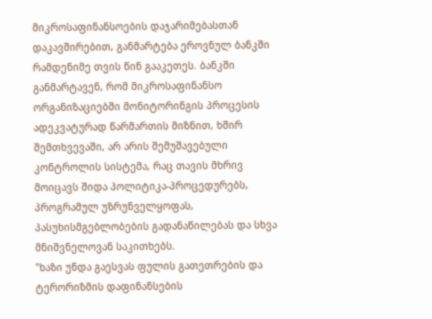მიკროსაფინანსოების დაჯარიმებასთან დაკავშირებით, განმარტება ეროვნულ ბანკში რამდენიმე თვის წინ გააკეთეს. ბანკში განმარტავენ, რომ მიკროსაფინანსო ორგანიზაციებში მონიტორინგის პროცესის ადეკვატურად წარმართის მიზნით, ხშირ შემთხვევაში, არ არის შემუშავებული კონტროლის სისტემა, რაც თავის მხრივ მოიცავს შიდა პოლიტიკა-პროცედურებს, პროგრამულ უზრუნველყოფას, პასუხისმგებლობების გადანაწილებას და სხვა მნიშვნელოვან საკითხებს.
"ხაზი უნდა გაესვას ფულის გათეთრების და ტერორიზმის დაფინანსების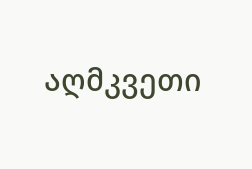აღმკვეთი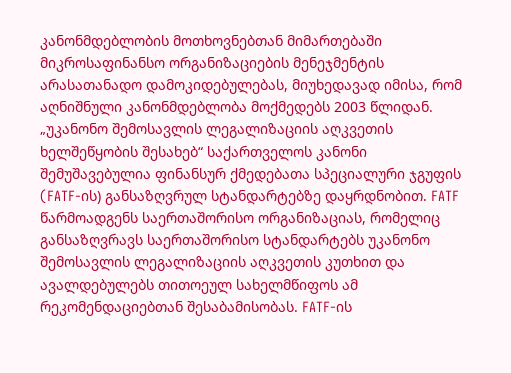კანონმდებლობის მოთხოვნებთან მიმართებაში მიკროსაფინანსო ორგანიზაციების მენეჯმენტის არასათანადო დამოკიდებულებას, მიუხედავად იმისა, რომ აღნიშნული კანონმდებლობა მოქმედებს 2003 წლიდან. „უკანონო შემოსავლის ლეგალიზაციის აღკვეთის ხელშეწყობის შესახებ“ საქართველოს კანონი შემუშავებულია ფინანსურ ქმედებათა სპეციალური ჯგუფის (FATF-ის) განსაზღვრულ სტანდარტებზე დაყრდნობით. FATF წარმოადგენს საერთაშორისო ორგანიზაციას, რომელიც განსაზღვრავს საერთაშორისო სტანდარტებს უკანონო შემოსავლის ლეგალიზაციის აღკვეთის კუთხით და ავალდებულებს თითოეულ სახელმწიფოს ამ რეკომენდაციებთან შესაბამისობას. FATF-ის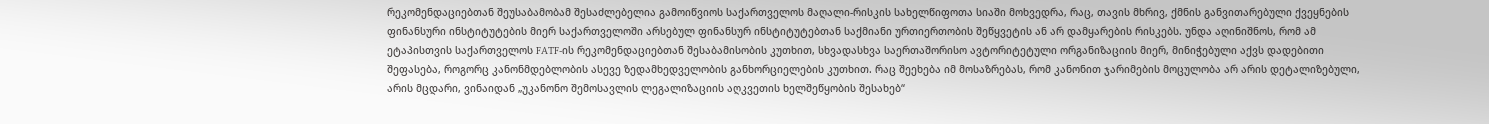რეკომენდაციებთან შეუსაბამობამ შესაძლებელია გამოიწვიოს საქართველოს მაღალი-რისკის სახელწიფოთა სიაში მოხვედრა, რაც, თავის მხრივ, ქმნის განვითარებული ქვეყნების ფინანსური ინსტიტუტების მიერ საქართველოში არსებულ ფინანსურ ინსტიტუტებთან საქმიანი ურთიერთობის შეწყვეტის ან არ დამყარების რისკებს. უნდა აღინიშნოს, რომ ამ ეტაპისთვის საქართველოს FATF-ის რეკომენდაციებთან შესაბამისობის კუთხით, სხვადასხვა საერთაშორისო ავტორიტეტული ორგანიზაციის მიერ, მინიჭებული აქვს დადებითი შეფასება, როგორც კანონმდებლობის ასევე ზედამხედველობის განხორციელების კუთხით. რაც შეეხება იმ მოსაზრებას, რომ კანონით ჯარიმების მოცულობა არ არის დეტალიზებული, არის მცდარი, ვინაიდან „უკანონო შემოსავლის ლეგალიზაციის აღკვეთის ხელშეწყობის შესახებ“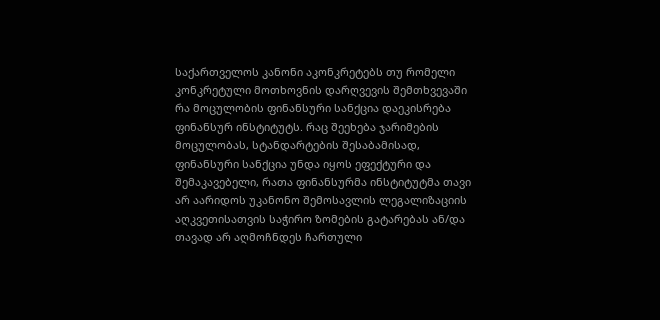საქართველოს კანონი აკონკრეტებს თუ რომელი კონკრეტული მოთხოვნის დარღვევის შემთხვევაში რა მოცულობის ფინანსური სანქცია დაეკისრება ფინანსურ ინსტიტუტს. რაც შეეხება ჯარიმების მოცულობას, სტანდარტების შესაბამისად, ფინანსური სანქცია უნდა იყოს ეფექტური და შემაკავებელი, რათა ფინანსურმა ინსტიტუტმა თავი არ აარიდოს უკანონო შემოსავლის ლეგალიზაციის აღკვეთისათვის საჭირო ზომების გატარებას ან/და თავად არ აღმოჩნდეს ჩართული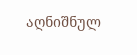აღნიშნულ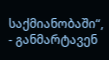საქმიანობაში“, - განმარტავენ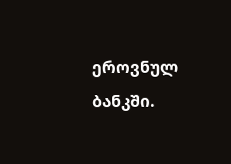ეროვნულ ბანკში.